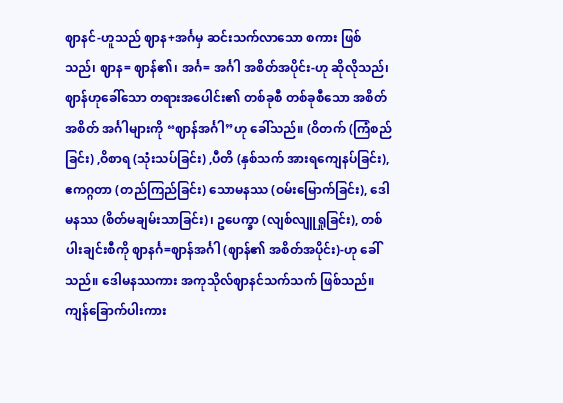ဈာနင်-ဟူသည် ဈာန+အင်္ဂမှ ဆင်းသက်လာသော စကား ဖြစ်သည်၊ ဈာန= ဈာန်၏၊ အင်္ဂ= အင်္ဂါ အစိတ်အပိုင်း-ဟု ဆိုလိုသည်၊ ဈာန်ဟုခေါ်သော တရားအပေါင်း၏ တစ်ခုစီ တစ်ခုစီသော အစိတ်အစိတ် အင်္ဂါများကို “ဈာန်အင်္ဂါ”ဟု ခေါ်သည်။ (ဝိတက် (ကြံစည်ခြင်း) ,ဝိစာရ (သုံးသပ်ခြင်း) ,ပီတိ (နှစ်သက် အားရကျေနပ်ခြင်း), ဧကဂ္ဂတာ (တည်ကြည်ခြင်း) သောမနဿ (ဝမ်းမြောက်ခြင်း), ဒေါမနဿ (စိတ်မချမ်းသာခြင်း)၊ ဥပေက္ခာ (လျစ်လျူရှုခြင်း), တစ်ပါးချင်းစီကို ဈာနင်္ဂ=ဈာန်အင်္ဂါ (ဈာန်၏ အစိတ်အပိုင်း)-ဟု ခေါ်သည်။ ဒေါမနဿကား အကုသိုလ်ဈာနင်သက်သက် ဖြစ်သည်။ ကျန်ခြောက်ပါးကား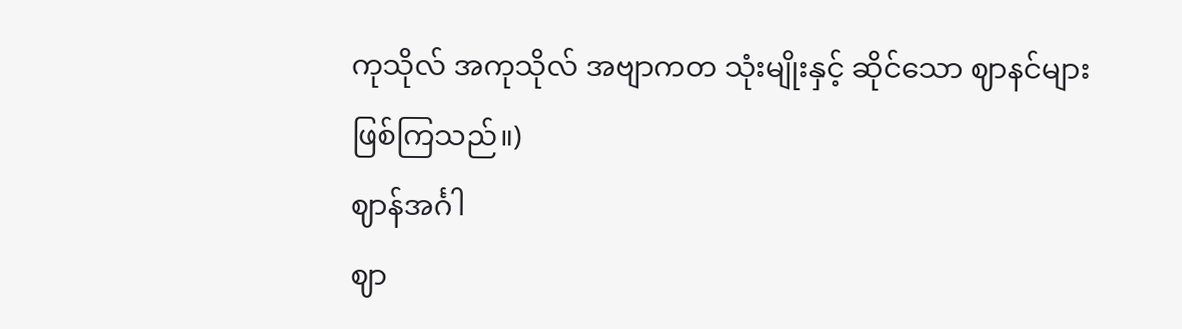ကုသိုလ် အကုသိုလ် အဗျာကတ သုံးမျိုးနှင့် ဆိုင်သော ဈာနင်များ ဖြစ်ကြသည်။)
ဈာန်အင်္ဂါ
ဈာ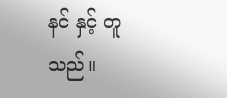နင် နှင့် တူသည်။